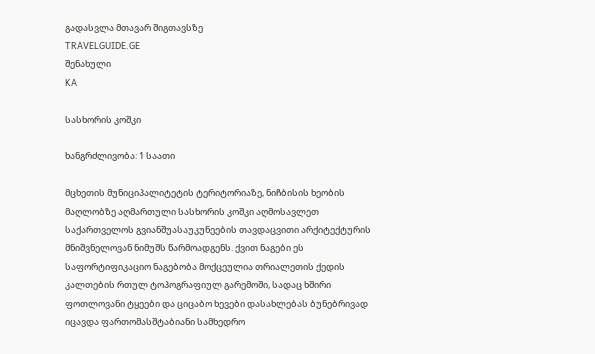გადასვლა მთავარ შიგთავსზე
TRAVELGUIDE.GE
შენახული
KA

სასხორის კოშკი

ხანგრძლივობა: 1 საათი

მცხეთის მუნიციპალიტეტის ტერიტორიაზე, ნიჩბისის ხეობის მაღლობზე აღმართული სასხორის კოშკი აღმოსავლეთ საქართველოს გვიანშუასაუკუნეების თავდაცვითი არქიტექტურის მნიშვნელოვან ნიმუშს წარმოადგენს. ქვით ნაგები ეს საფორტიფიკაციო ნაგებობა მოქცეულია თრიალეთის ქედის კალთების რთულ ტოპოგრაფიულ გარემოში, სადაც ხშირი ფოთლოვანი ტყეები და ციცაბო ხევები დასახლებას ბუნებრივად იცავდა ფართომასშტაბიანი სამხედრო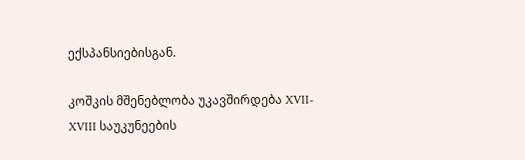ექსპანსიებისგან.

კოშკის მშენებლობა უკავშირდება XVII-XVIII საუკუნეების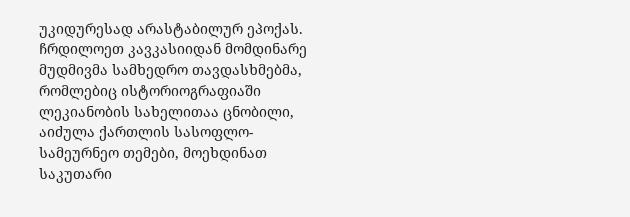უკიდურესად არასტაბილურ ეპოქას. ჩრდილოეთ კავკასიიდან მომდინარე მუდმივმა სამხედრო თავდასხმებმა, რომლებიც ისტორიოგრაფიაში ლეკიანობის სახელითაა ცნობილი, აიძულა ქართლის სასოფლო-სამეურნეო თემები, მოეხდინათ საკუთარი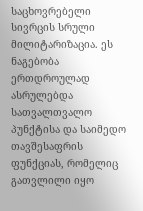საცხოვრებელი სივრცის სრული მილიტარიზაცია. ეს ნაგებობა ერთდროულად ასრულებდა სათვალთვალო პუნქტისა და საიმედო თავშესაფრის ფუნქციას, რომელიც გათვლილი იყო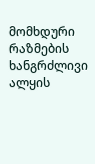მომხდური რაზმების ხანგრძლივი ალყის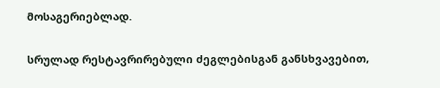მოსაგერიებლად.

სრულად რესტავრირებული ძეგლებისგან განსხვავებით,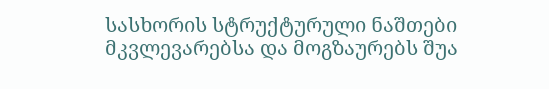სასხორის სტრუქტურული ნაშთები მკვლევარებსა და მოგზაურებს შუა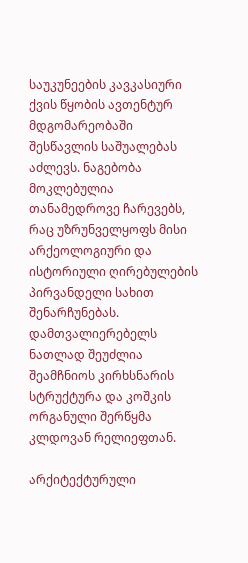საუკუნეების კავკასიური ქვის წყობის ავთენტურ მდგომარეობაში შესწავლის საშუალებას აძლევს. ნაგებობა მოკლებულია თანამედროვე ჩარევებს, რაც უზრუნველყოფს მისი არქეოლოგიური და ისტორიული ღირებულების პირვანდელი სახით შენარჩუნებას. დამთვალიერებელს ნათლად შეუძლია შეამჩნიოს კირხსნარის სტრუქტურა და კოშკის ორგანული შერწყმა კლდოვან რელიეფთან.

არქიტექტურული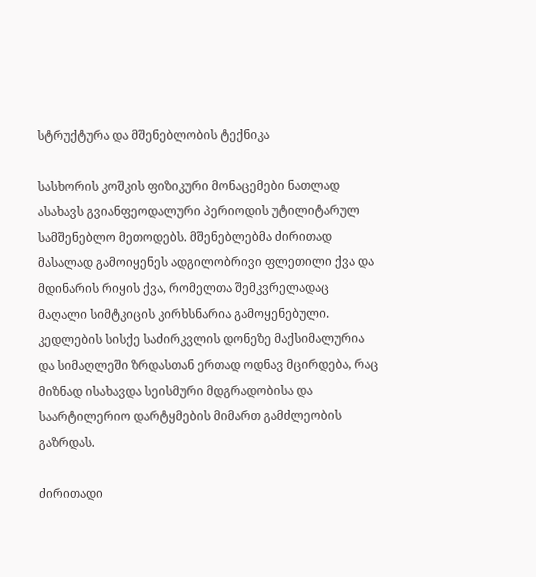სტრუქტურა და მშენებლობის ტექნიკა

სასხორის კოშკის ფიზიკური მონაცემები ნათლად ასახავს გვიანფეოდალური პერიოდის უტილიტარულ სამშენებლო მეთოდებს. მშენებლებმა ძირითად მასალად გამოიყენეს ადგილობრივი ფლეთილი ქვა და მდინარის რიყის ქვა, რომელთა შემკვრელადაც მაღალი სიმტკიცის კირხსნარია გამოყენებული. კედლების სისქე საძირკვლის დონეზე მაქსიმალურია და სიმაღლეში ზრდასთან ერთად ოდნავ მცირდება, რაც მიზნად ისახავდა სეისმური მდგრადობისა და საარტილერიო დარტყმების მიმართ გამძლეობის გაზრდას.

ძირითადი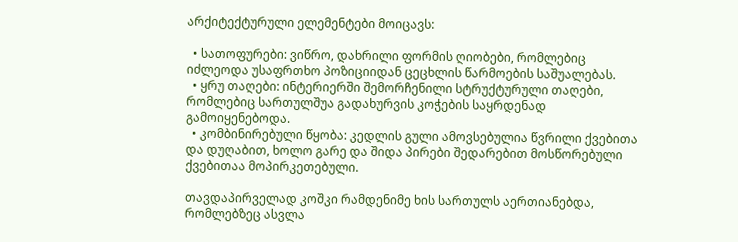არქიტექტურული ელემენტები მოიცავს:

  • სათოფურები: ვიწრო, დახრილი ფორმის ღიობები, რომლებიც იძლეოდა უსაფრთხო პოზიციიდან ცეცხლის წარმოების საშუალებას.
  • ყრუ თაღები: ინტერიერში შემორჩენილი სტრუქტურული თაღები, რომლებიც სართულშუა გადახურვის კოჭების საყრდენად გამოიყენებოდა.
  • კომბინირებული წყობა: კედლის გული ამოვსებულია წვრილი ქვებითა და დუღაბით, ხოლო გარე და შიდა პირები შედარებით მოსწორებული ქვებითაა მოპირკეთებული.

თავდაპირველად კოშკი რამდენიმე ხის სართულს აერთიანებდა, რომლებზეც ასვლა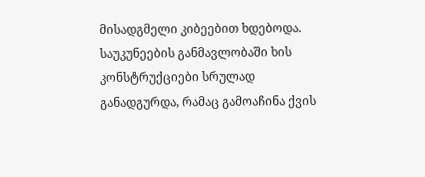მისადგმელი კიბეებით ხდებოდა. საუკუნეების განმავლობაში ხის კონსტრუქციები სრულად განადგურდა, რამაც გამოაჩინა ქვის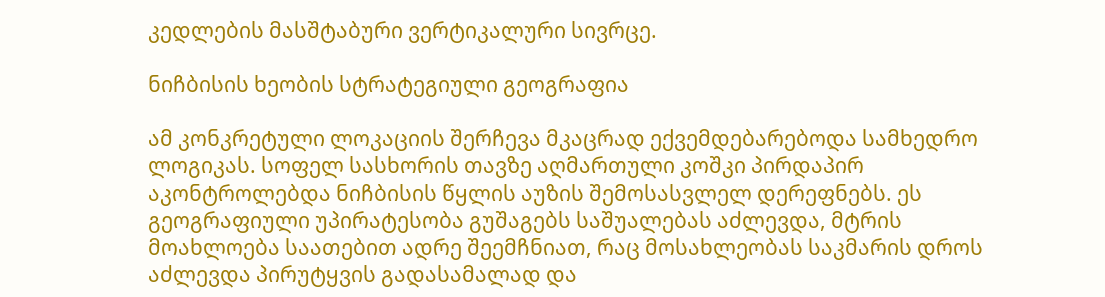კედლების მასშტაბური ვერტიკალური სივრცე.

ნიჩბისის ხეობის სტრატეგიული გეოგრაფია

ამ კონკრეტული ლოკაციის შერჩევა მკაცრად ექვემდებარებოდა სამხედრო ლოგიკას. სოფელ სასხორის თავზე აღმართული კოშკი პირდაპირ აკონტროლებდა ნიჩბისის წყლის აუზის შემოსასვლელ დერეფნებს. ეს გეოგრაფიული უპირატესობა გუშაგებს საშუალებას აძლევდა, მტრის მოახლოება საათებით ადრე შეემჩნიათ, რაც მოსახლეობას საკმარის დროს აძლევდა პირუტყვის გადასამალად და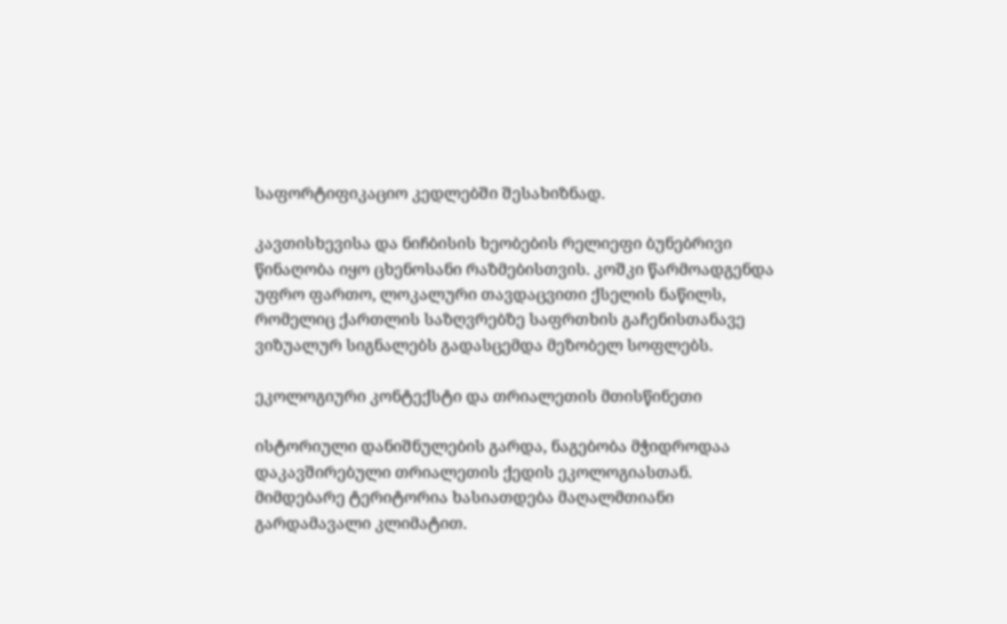საფორტიფიკაციო კედლებში შესახიზნად.

კავთისხევისა და ნიჩბისის ხეობების რელიეფი ბუნებრივი წინაღობა იყო ცხენოსანი რაზმებისთვის. კოშკი წარმოადგენდა უფრო ფართო, ლოკალური თავდაცვითი ქსელის ნაწილს, რომელიც ქართლის საზღვრებზე საფრთხის გაჩენისთანავე ვიზუალურ სიგნალებს გადასცემდა მეზობელ სოფლებს.

ეკოლოგიური კონტექსტი და თრიალეთის მთისწინეთი

ისტორიული დანიშნულების გარდა, ნაგებობა მჭიდროდაა დაკავშირებული თრიალეთის ქედის ეკოლოგიასთან. მიმდებარე ტერიტორია ხასიათდება მაღალმთიანი გარდამავალი კლიმატით.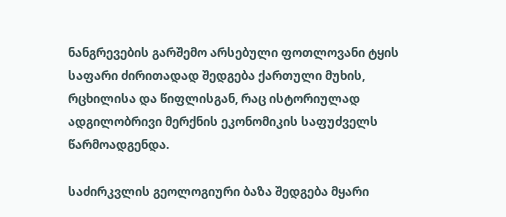ნანგრევების გარშემო არსებული ფოთლოვანი ტყის საფარი ძირითადად შედგება ქართული მუხის, რცხილისა და წიფლისგან, რაც ისტორიულად ადგილობრივი მერქნის ეკონომიკის საფუძველს წარმოადგენდა.

საძირკვლის გეოლოგიური ბაზა შედგება მყარი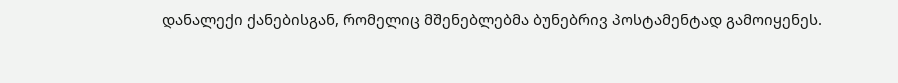დანალექი ქანებისგან, რომელიც მშენებლებმა ბუნებრივ პოსტამენტად გამოიყენეს.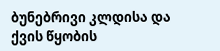ბუნებრივი კლდისა და ქვის წყობის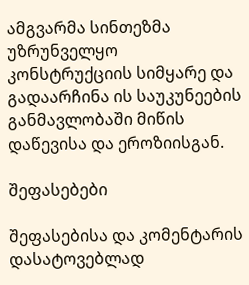ამგვარმა სინთეზმა უზრუნველყო კონსტრუქციის სიმყარე და გადაარჩინა ის საუკუნეების განმავლობაში მიწის დაწევისა და ეროზიისგან.

შეფასებები

შეფასებისა და კომენტარის დასატოვებლად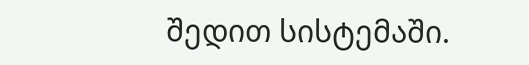შედით სისტემაში.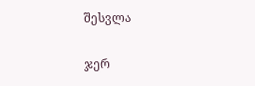შესვლა

ჯერ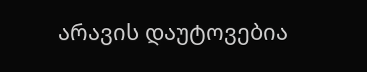არავის დაუტოვებია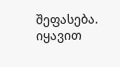შეფასება. იყავით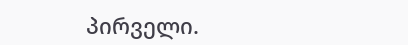პირველი.